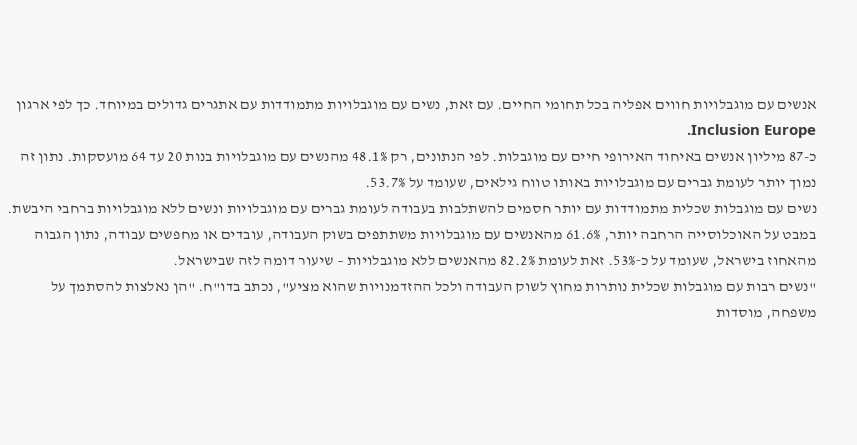אנשים עם מוגבלויות חווים אפליה בכל תחומי החיים. עם זאת, נשים עם מוגבלויות מתמודדות עם אתגרים גדולים במיוחד. כך לפי ארגון Inclusion Europe.
כ-87 מיליון אנשים באיחוד האירופי חיים עם מוגבלות. לפי הנתונים, רק 48.1% מהנשים עם מוגבלויות בנות 20 עד 64 מועסקות. נתון זה נמוך יותר לעומת גברים עם מוגבלויות באותו טווח גילאים, שעומד על 53.7%.
נשים עם מוגבלות שכלית מתמודדות עם יותר חסמים להשתלבות בעבודה לעומת גברים עם מוגבלויות ונשים ללא מוגבלויות ברחבי היבשת.
במבט על האוכלוסייה הרחבה יותר, 61.6% מהאנשים עם מוגבלויות משתתפים בשוק העבודה, עובדים או מחפשים עבודה, נתון הגבוה מהאחוז בישראל, שעומד על כ‑53%. זאת לעומת 82.2% מהאנשים ללא מוגבלויות – שיעור דומה לזה שבישראל.
"נשים רבות עם מוגבלות שכלית נותרות מחוץ לשוק העבודה ולכל ההזדמנויות שהוא מציע", נכתב בדו"ח. "הן נאלצות להסתמך על משפחה, מוסדות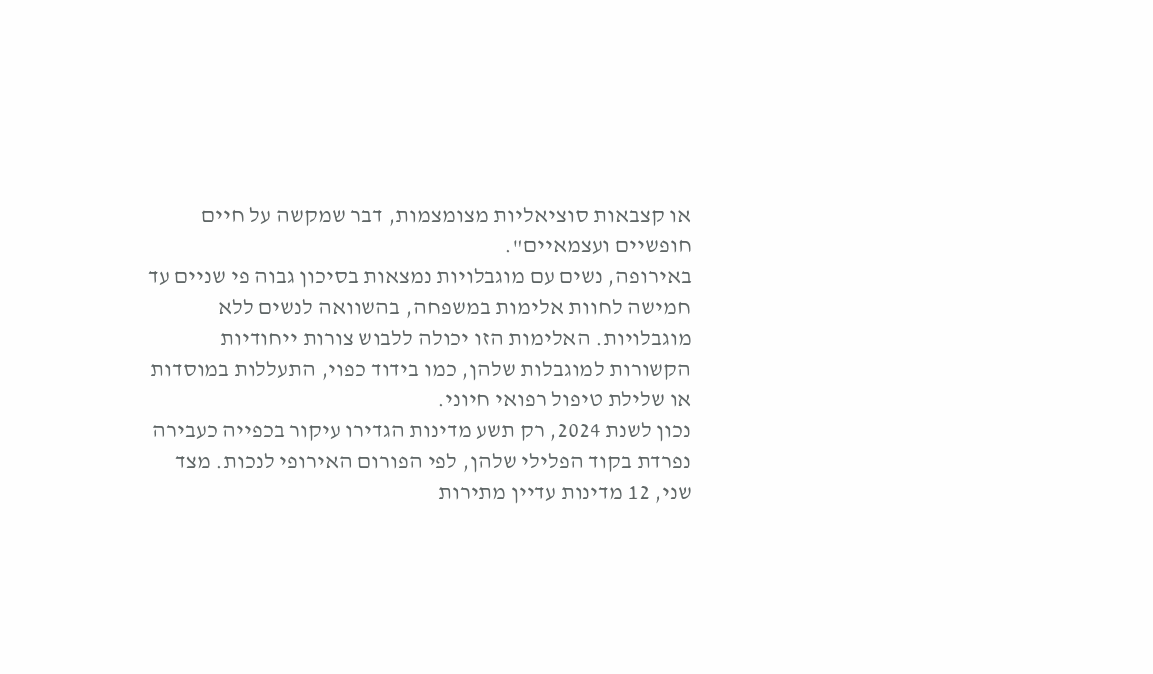או קצבאות סוציאליות מצומצמות, דבר שמקשה על חיים חופשיים ועצמאיים".
באירופה, נשים עם מוגבלויות נמצאות בסיכון גבוה פי שניים עד חמישה לחוות אלימות במשפחה, בהשוואה לנשים ללא מוגבלויות. האלימות הזו יכולה ללבוש צורות ייחודיות הקשורות למוגבלות שלהן, כמו בידוד כפוי, התעללות במוסדות או שלילת טיפול רפואי חיוני.
נכון לשנת 2024, רק תשע מדינות הגדירו עיקור בכפייה כעבירה נפרדת בקוד הפלילי שלהן, לפי הפורום האירופי לנכות. מצד שני, 12 מדינות עדיין מתירות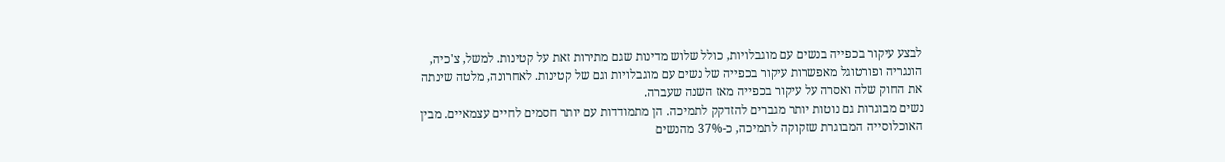לבצע עיקור בכפייה בנשים עם מוגבלויות, כולל שלוש מדינות שגם מתירות זאת על קטינות. למשל, צ'כיה, הונגריה ופורטוגל מאפשרות עיקור בכפייה של נשים עם מוגבלויות וגם של קטינות. לאחרונה, מלטה שינתה את החוק שלה ואסרה על עיקור בכפייה מאז השנה שעברה.
נשים מבוגרות גם נוטות יותר מגברים להזדקק לתמיכה. הן מתמודדות עם יותר חסמים לחיים עצמאיים. מבין האוכלוסייה המבוגרת שזקוקה לתמיכה, כ-37% מהנשים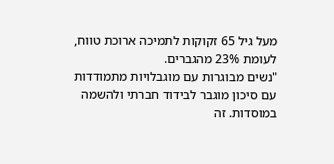מעל גיל 65 זקוקות לתמיכה ארוכת טווח, לעומת 23% מהגברים.
"נשים מבוגרות עם מוגבלויות מתמודדות עם סיכון מוגבר לבידוד חברתי ולהשמה במוסדות. זה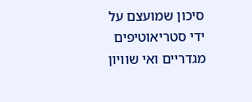סיכון שמועצם על ידי סטריאוטיפים מגדריים ואי שוויון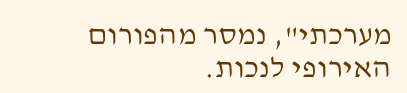מערכתי", נמסר מהפורום האירופי לנכות.